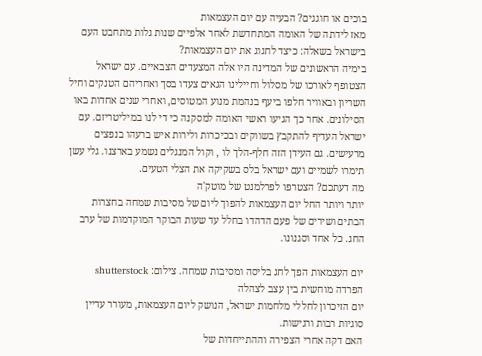בוכים או חוגגים? הבעיה עם יום העצמאות
מאז לידתה של האומה המתחדשת לאחר אלפיים שנות גלות מתחבט העם בישראל בשאלה: כיצד לחגוג את יום העצמאות?
בימיה הראשונים של המדינה היו אלה המצעדים הצבאיים. עם ישראל הצטופף לאורכו של מסלול וחיילינו הגאים צעדו בסך ואחריהם הטנקים וחיל השריון ובאוויר חלפו ביעף בנהמת מנוע המטוסים, ואחרי שנים אחדות באו הסילונים. אחר כך הגיעו ראשי האומה למסקנה כי די לנו במיליטריזם. עם ישראל העדיף להתקבץ בשווקים ובכיכרות ולירות איש ברעהו בנפצים מרעישים. גם העידן הזה חלף-הלך לו , וקול המנגלים נשמע בארצנו. גלי עשן תימרו לשמיים ועם ישראל בלס בשקיקה את הצלי הטעים.
מה דעתכם? הצטרפו לפרלמנט של מוטק'ה
יותר ויותר החל יום העצמאות להפוך ליום של מסיבות שמחה בחצרות הבתים ושירים של פעם הדהדו בחלל עד שעות הבוקר המוקדמות של ערב החג. כל אחד וסגנונו.

יום העצמאות הפך לחג בליסה ומסיבות שמחה. צילום: shutterstock
הפרדה מוחשית בין עצב לצהלה
יום הזיכרון לחללי מלחמות ישראל, הנושק ליום העצמאות, מעורר עדיין סוגיות רבות ורגישות.
האם דקה אחרי הצפירה וההתייחדות של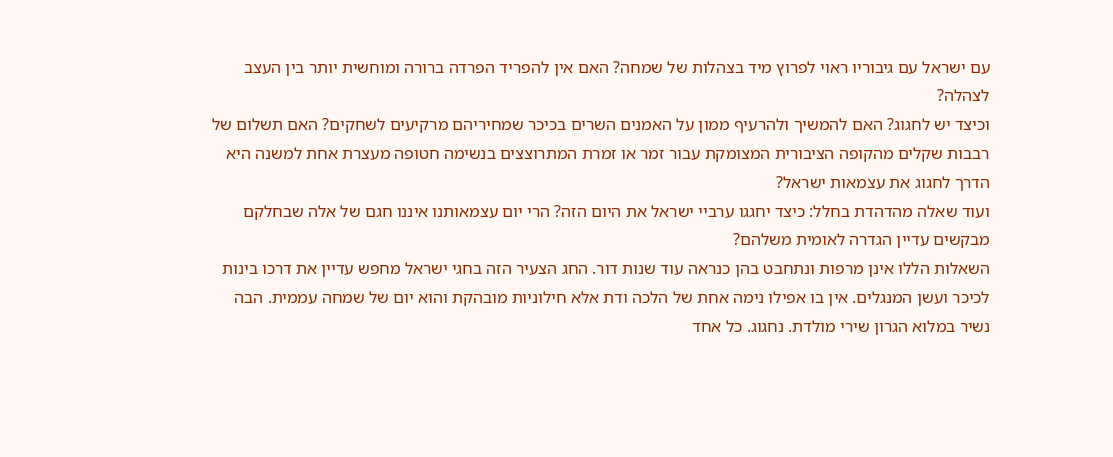עם ישראל עם גיבוריו ראוי לפרוץ מיד בצהלות של שמחה? האם אין להפריד הפרדה ברורה ומוחשית יותר בין העצב לצהלה?
וכיצד יש לחגוג? האם להמשיך ולהרעיף ממון על האמנים השרים בכיכר שמחיריהם מרקיעים לשחקים? האם תשלום של רבבות שקלים מהקופה הציבורית המצומקת עבור זמר או זמרת המתרוצצים בנשימה חטופה מעצרת אחת למשנה היא הדרך לחגוג את עצמאות ישראל?
ועוד שאלה מהדהדת בחלל: כיצד יחגגו ערביי ישראל את היום הזה? הרי יום עצמאותנו איננו חגם של אלה שבחלקם מבקשים עדיין הגדרה לאומית משלהם?
השאלות הללו אינן מרפות ונתחבט בהן כנראה עוד שנות דור. החג הצעיר הזה בחגי ישראל מחפש עדיין את דרכו בינות לכיכר ועשן המנגלים. אין בו אפילו נימה אחת של הלכה ודת אלא חילוניות מובהקת והוא יום של שמחה עממית. הבה נשיר במלוא הגרון שירי מולדת. נחגוג. כל אחד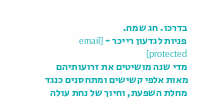בדרכו. חג שמח.
פניות לגדעון רייכר - [email protected]
מדי שנה מושיטים את זרועותיהם מאות אלפי קשישים ומתחסנים כנגד מחלת השפעת, וחיוך של נחת עולה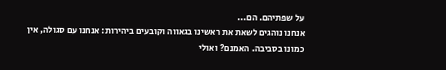על שפתיהם. הם...
אנחנו נוהגים לשאת את ראשינו בגאווה וקובעים ביהירות: אנחנו עם סגולה, אין כמונו בסביבה. האמנם? ואולי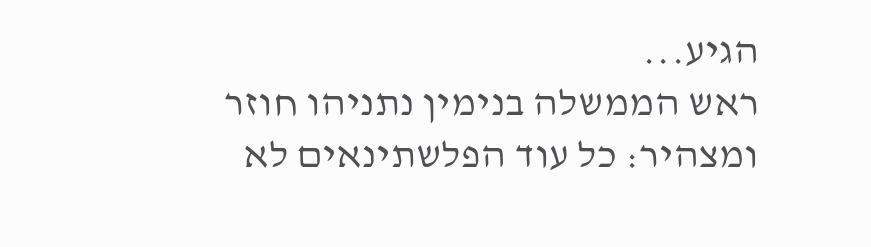הגיע...
ראש הממשלה בנימין נתניהו חוזר ומצהיר: כל עוד הפלשתינאים לא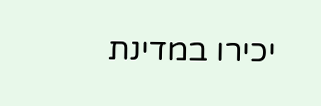יכירו במדינת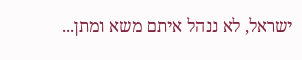ישראל, לא ננהל איתם משא ומתן...